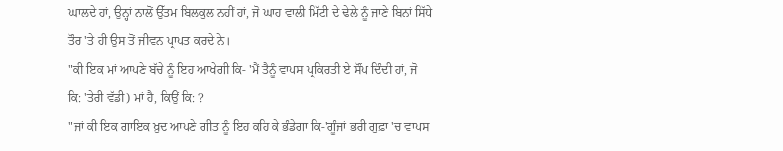ਘਾਲਦੇ ਹਾਂ, ਉਨ੍ਹਾਂ ਨਾਲੋਂ ਉੱਤਮ ਬਿਲਕੁਲ ਨਹੀਂ ਹਾਂ, ਜੋ ਘਾਹ ਵਾਲੀ ਮਿੱਟੀ ਦੇ ਢੇਲੇ ਨੂੰ ਜਾਣੇ ਬਿਨਾਂ ਸਿੱਧੇ ਤੌਰ 'ਤੇ ਹੀ ਉਸ ਤੋਂ ਜੀਵਨ ਪ੍ਰਾਪਤ ਕਰਦੇ ਨੇ।
"ਕੀ ਇਕ ਮਾਂ ਆਪਣੇ ਬੱਚੇ ਨੂੰ ਇਹ ਆਖੇਗੀ ਕਿ- 'ਮੈਂ ਤੈਨੂੰ ਵਾਪਸ ਪ੍ਰਕਿਰਤੀ ਏ ਸੌਂਪ ਦਿੰਦੀ ਹਾਂ, ਜੋ ਕਿ: 'ਤੇਰੀ ਵੱਡੀ) ਮਾਂ ਹੈ, ਕਿਉਂ ਕਿ: ?
"ਜਾਂ ਕੀ ਇਕ ਗਾਇਕ ਖ਼ੁਦ ਆਪਣੇ ਗੀਤ ਨੂੰ ਇਹ ਕਹਿ ਕੇ ਭੰਡੇਗਾ ਕਿ-'ਗੂੰਜਾਂ ਭਰੀ ਗੁਫ਼ਾ 'ਚ ਵਾਪਸ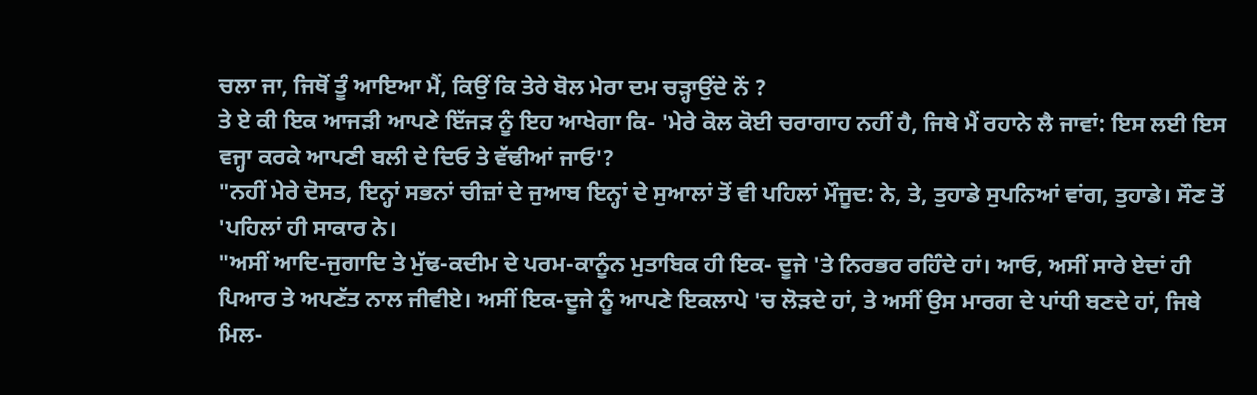ਚਲਾ ਜਾ, ਜਿਥੋਂ ਤੂੰ ਆਇਆ ਮੈਂ, ਕਿਉਂ ਕਿ ਤੇਰੇ ਬੋਲ ਮੇਰਾ ਦਮ ਚੜ੍ਹਾਉਂਦੇ ਨੇਂ ?
ਤੇ ਏ ਕੀ ਇਕ ਆਜੜੀ ਆਪਣੇ ਇੱਜੜ ਨੂੰ ਇਹ ਆਖੇਗਾ ਕਿ- 'ਮੇਰੇ ਕੋਲ ਕੋਈ ਚਰਾਗਾਹ ਨਹੀਂ ਹੈ, ਜਿਥੇ ਮੈਂ ਰਹਾਨੇ ਲੈ ਜਾਵਾਂ: ਇਸ ਲਈ ਇਸ ਵਜ੍ਹਾ ਕਰਕੇ ਆਪਣੀ ਬਲੀ ਦੇ ਦਿਓ ਤੇ ਵੱਢੀਆਂ ਜਾਓ'?
"ਨਹੀਂ ਮੇਰੇ ਦੋਸਤ, ਇਨ੍ਹਾਂ ਸਭਨਾਂ ਚੀਜ਼ਾਂ ਦੇ ਜੁਆਬ ਇਨ੍ਹਾਂ ਦੇ ਸੁਆਲਾਂ ਤੋਂ ਵੀ ਪਹਿਲਾਂ ਮੌਜੂਦ: ਨੇ, ਤੇ, ਤੁਹਾਡੇ ਸੁਪਨਿਆਂ ਵਾਂਗ, ਤੁਹਾਡੇ। ਸੌਣ ਤੋਂ 'ਪਹਿਲਾਂ ਹੀ ਸਾਕਾਰ ਨੇ।
"ਅਸੀਂ ਆਦਿ-ਜੁਗਾਦਿ ਤੇ ਮੁੱਢ-ਕਦੀਮ ਦੇ ਪਰਮ-ਕਾਨੂੰਨ ਮੁਤਾਬਿਕ ਹੀ ਇਕ- ਦੂਜੇ 'ਤੇ ਨਿਰਭਰ ਰਹਿੰਦੇ ਹਾਂ। ਆਓ, ਅਸੀਂ ਸਾਰੇ ਏਦਾਂ ਹੀ ਪਿਆਰ ਤੇ ਅਪਣੱਤ ਨਾਲ ਜੀਵੀਏ। ਅਸੀਂ ਇਕ-ਦੂਜੇ ਨੂੰ ਆਪਣੇ ਇਕਲਾਪੇ 'ਚ ਲੋੜਦੇ ਹਾਂ, ਤੇ ਅਸੀਂ ਉਸ ਮਾਰਗ ਦੇ ਪਾਂਧੀ ਬਣਦੇ ਹਾਂ, ਜਿਥੇ ਮਿਲ-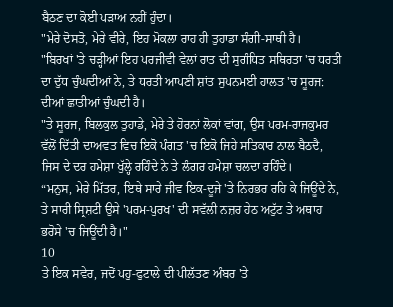ਬੈਠਣ ਦਾ ਕੋਈ ਪੜਾਅ ਨਹੀਂ ਹੁੰਦਾ।
"ਮੇਰੇ ਦੋਸਤੋ, ਮੇਰੇ ਵੀਰੇ, ਇਹ ਮੋਕਲਾ ਰਾਹ ਹੀ ਤੁਹਾਡਾ ਸੰਗੀ-ਸਾਥੀ ਹੈ।
"ਬਿਰਖਾਂ 'ਤੇ ਚੜ੍ਹੀਆਂ ਇਹ ਪਰਜੀਵੀ ਵੇਲਾਂ ਰਾਤ ਦੀ ਸੁਗੰਧਿਤ ਸਥਿਰਤਾ 'ਚ ਧਰਤੀ ਦਾ ਦੁੱਧ ਚੁੰਘਦੀਆਂ ਨੇ, ਤੇ ਧਰਤੀ ਆਪਣੀ ਸ਼ਾਂਤ ਸੁਪਨਮਈ ਹਾਲਤ 'ਚ ਸੂਰਜ: ਦੀਆਂ ਛਾਤੀਆਂ ਚੁੰਘਦੀ ਹੈ।
"ਤੇ ਸੂਰਜ, ਬਿਲਕੁਲ ਤੁਹਾਡੇ, ਮੇਰੇ ਤੇ ਹੋਰਨਾਂ ਲੋਕਾਂ ਵਾਂਗ, ਉਸ ਪਰਮ-ਰਾਜਕੁਮਰ ਵੱਲੋਂ ਦਿੱਤੀ ਦਾਅਵਤ ਵਿਚ ਇਕੋ ਪੰਗਤ 'ਚ ਇਕੋ ਜਿਹੇ ਸਤਿਕਾਰ ਨਾਲ ਬੈਠਦੈ, ਜਿਸ ਦੇ ਦਰ ਹਮੇਸ਼ਾ ਖੁੱਲ੍ਹੇ ਰਹਿੰਦੇ ਨੇ ਤੇ ਲੰਗਰ ਹਮੇਸ਼ਾ ਚਲਦਾ ਰਹਿੰਦੇ।
“ਮਨੁਸ, ਮੇਰੇ ਮਿੱਤਰ, ਇਥੇ ਸਾਰੇ ਜੀਵ ਇਕ-ਦੂਜੇ 'ਤੇ ਨਿਰਭਰ ਰਹਿ ਕੇ ਜਿਊਂਦੇ ਨੇ, ਤੇ ਸਾਰੀ ਸ੍ਰਿਸ਼ਟੀ ਉਸੇ 'ਪਰਮ-ਪੁਰਖ' ਦੀ ਸਵੱਲੀ ਨਜ਼ਰ ਹੇਠ ਅਟੁੱਟ ਤੇ ਅਥਾਹ ਭਰੋਸੇ 'ਚ ਜਿਊਂਦੀ ਹੈ।"
10
ਤੇ ਇਕ ਸਵੇਰ, ਜਦੋਂ ਪਹੁ-ਫੁਟਾਲੇ ਦੀ ਪੀਲੱਤਣ ਅੰਬਰ 'ਤੇ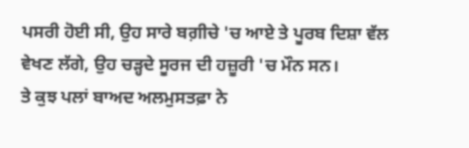ਪਸਰੀ ਹੋਈ ਸੀ, ਉਹ ਸਾਰੇ ਬਗ਼ੀਚੇ 'ਚ ਆਏ ਤੇ ਪੂਰਬ ਦਿਸ਼ਾ ਵੱਲ ਵੇਖਣ ਲੱਗੇ, ਉਹ ਚੜ੍ਹਦੇ ਸੂਰਜ ਦੀ ਹਜ਼ੂਰੀ 'ਚ ਮੌਨ ਸਨ।
ਤੇ ਕੁਝ ਪਲਾਂ ਬਾਅਦ ਅਲਮੁਸਤਫ਼ਾ ਨੇ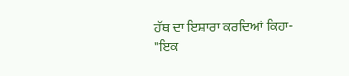ਹੱਥ ਦਾ ਇਸ਼ਾਰਾ ਕਰਦਿਆਂ ਕਿਹਾ- "ਇਕ